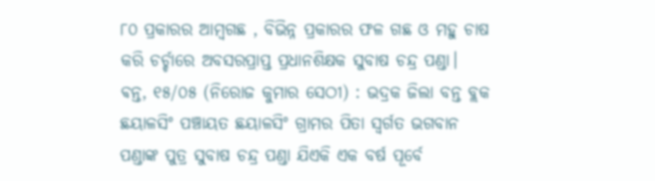୮୦ ପ୍ରକାରର ଆମ୍ବଗଛ , ବିଭିନ୍ନ ପ୍ରକାରର ଫଳ ଗଛ ଓ ମହୁ ଚାଷ କରି ଚର୍ଚ୍ଚାରେ ଅବସରପ୍ରାପ୍ତ ପ୍ରଧାନଶିକ୍ଷକ ସୁବାଷ ଚନ୍ଦ୍ର ପଣ୍ଡା।
ଵନ୍ତ, ୧୫/୦୫ (ନିରୋଜ କୁମାର ସେଠୀ) : ଭଦ୍ରକ ଜିଲା ବନ୍ତ ବ୍ଲକ ଛୟାଳସିଂ ପଞ୍ଚାୟତ ଛୟାଳସିଂ ଗ୍ରାମର ପିତା ସ୍ୱର୍ଗତ ଭଗବାନ ପଣ୍ଡାଙ୍କ ପୁତ୍ର ସୁବାଷ ଚନ୍ଦ୍ର ପଣ୍ଡା ଯିଏକି ଏକ ବର୍ଷ ପୂର୍ବେ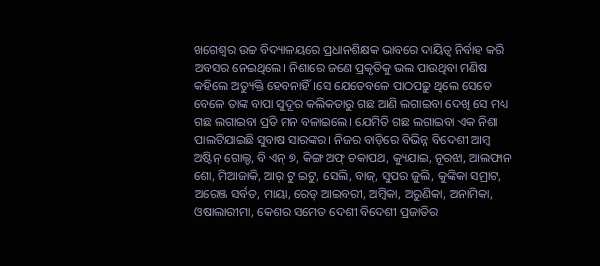ଖଗେଶ୍ୱର ଉଚ୍ଚ ବିଦ୍ୟାଳୟରେ ପ୍ରଧାନଶିକ୍ଷକ ଭାବରେ ଦାୟିତ୍ଵ ନିର୍ବାହ କରି ଅବସର ନେଇଥିଲେ। ନିଶାରେ ଜଣେ ପ୍ରକୃତିକୁ ଭଲ ପାଉଥିବା ମଣିଷ କହିଲେ ଅତ୍ୟୁକ୍ତି ହେବନାହିଁ।ସେ ଯେତେବଳେ ପାଠପଢ଼ୁ ଥିଲେ ସେତେ ବେଳେ ତାଙ୍କ ବାପା ସୁଦୂର କଲିକତାରୁ ଗଛ ଆଣି ଲଗାଇବା ଦେଖି ସେ ମଧ୍ୟ ଗଛ ଲଗାଇବା ପ୍ରତି ମନ ବଳାଇଲେ। ଯେମିତି ଗଛ ଲଗାଇବା ଏକ ନିଶା ପାଲଟିଯାଇଛି ସୁବାଷ ସାରଙ୍କର। ନିଜର ବାଡ଼ିରେ ବିଭିନ୍ନ ବିଦେଶୀ ଆମ୍ବ ଅଷ୍ଟିନ୍ ଗୋଲ୍ଡ, ବି ଏନ୍ ୭, କିଙ୍ଗ ଅଫ୍ ଚକାପଥ, କ୍ୟୁଯାଇ, ନୂରଝା, ଆଲଫାନ ଶୋ, ମିଆଜାକି, ଆର୍ ଟୁ ଇଟୁ, ସେଲି, ବାଜ୍, ସୁପର ଜୁଲି, କୁଙ୍କିକା ସମ୍ରାଟ, ଅରେଞ୍ଜ ସର୍ବତ, ମାୟା, ରେଡ୍ ଆଇବରୀ, ଅମ୍ବିକା, ଅରୁଣିକା, ଅନାମିକା, ଓଷାଲାରୀମା, କେଶର ସମେତ ଦେଶୀ ବିଦେଶୀ ପ୍ରଜାତିର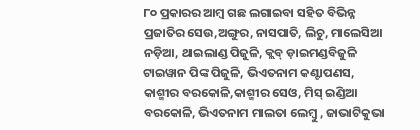୮୦ ପ୍ରକାରର ଆମ୍ବ ଗଛ ଲଗାଇବା ସହିତ ବିଭିନ୍ନ ପ୍ରଜାତିର ସେଉ,ଅଙ୍ଗୁର, ନାସପାତି, ଲିଚୁ, ମାଲେସିଆ ନଡ଼ିଆ, ଥାଇଲାଣ୍ଡ ପିଜୁଳି, କ୍ଲବ୍ ଡ଼ାଇମଣ୍ଡବିଜୁଳି ଟାଇୱାନ ପିଙ୍କ ପିଜୁଳି, ଭିଏତନାମ କଣ୍ଟାପଣସ, କାଶ୍ମୀର ବରକୋଳି,କାଶ୍ମୀର ସେଓ, ମିସ୍ ଇଣ୍ଡିଆ ବରକୋଳି, ଭିଏତନାମ ମାଲତା ଲେମ୍ବୁ , ଜାଭାଟିକୁଭା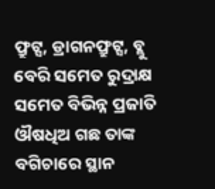ଫ୍ରୁଟ୍ସ, ଡ୍ରାଗନଫ୍ରୁଟ୍ସ, ବ୍ଲୁ ବେରି ସମେତ ରୁଦ୍ରାକ୍ଷ ସମେତ ବିଭିନ୍ନ ପ୍ରଜାତି ଔଷଧିଅ ଗଛ ତାଙ୍କ ବଗିଚାରେ ସ୍ଥାନ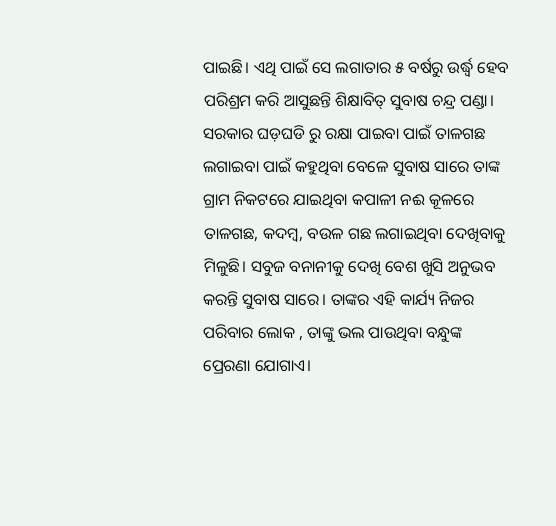ପାଇଛି। ଏଥି ପାଇଁ ସେ ଲଗାତାର ୫ ବର୍ଷରୁ ଉର୍ଦ୍ଧ୍ବ ହେବ ପରିଶ୍ରମ କରି ଆସୁଛନ୍ତି ଶିକ୍ଷାବିତ୍ ସୁବାଷ ଚନ୍ଦ୍ର ପଣ୍ଡା। ସରକାର ଘଡ଼ଘଡି ରୁ ରକ୍ଷା ପାଇବା ପାଇଁ ତାଳଗଛ ଲଗାଇବା ପାଇଁ କହୁଥିବା ବେଳେ ସୁବାଷ ସାରେ ତାଙ୍କ ଗ୍ରାମ ନିକଟରେ ଯାଇଥିବା କପାଳୀ ନଈ କୂଳରେ ତାଳଗଛ, କଦମ୍ବ, ବଉଳ ଗଛ ଲଗାଇଥିବା ଦେଖିବାକୁ ମିଳୁଛି। ସବୁଜ ବନାନୀକୁ ଦେଖି ବେଶ ଖୁସି ଅନୁଭବ କରନ୍ତି ସୁବାଷ ସାରେ। ତାଙ୍କର ଏହି କାର୍ଯ୍ୟ ନିଜର ପରିବାର ଲୋକ , ତାଙ୍କୁ ଭଲ ପାଉଥିବା ବନ୍ଧୁଙ୍କ ପ୍ରେରଣା ଯୋଗାଏ।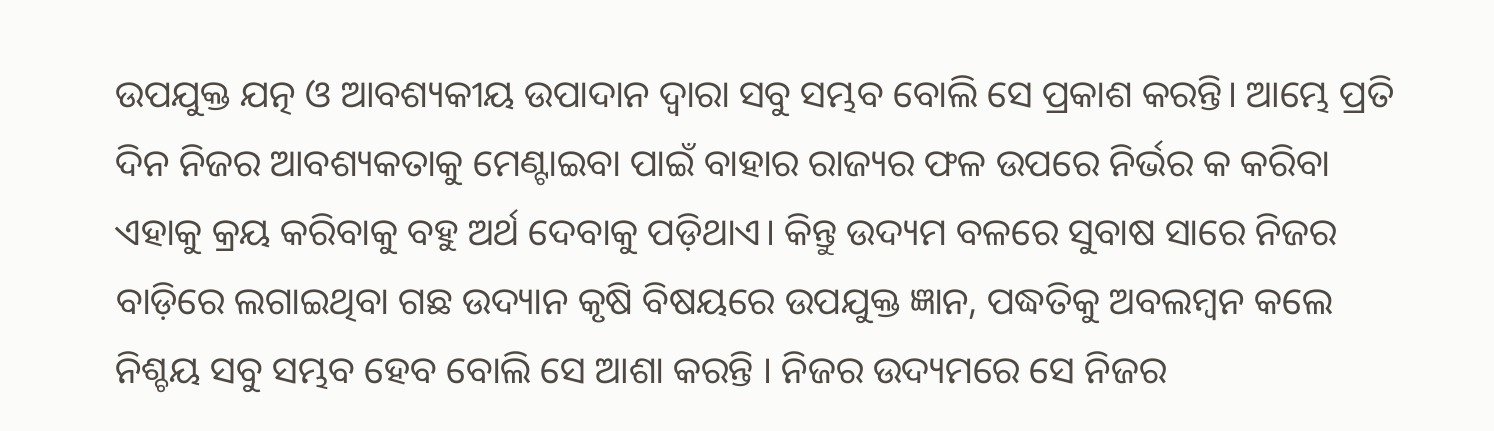ଉପଯୁକ୍ତ ଯତ୍ନ ଓ ଆବଶ୍ୟକୀୟ ଉପାଦାନ ଦ୍ବାରା ସବୁ ସମ୍ଭବ ବୋଲି ସେ ପ୍ରକାଶ କରନ୍ତି। ଆମ୍ଭେ ପ୍ରତି ଦିନ ନିଜର ଆବଶ୍ୟକତାକୁ ମେଣ୍ଟାଇବା ପାଇଁ ବାହାର ରାଜ୍ୟର ଫଳ ଉପରେ ନିର୍ଭର କ କରିବା ଏହାକୁ କ୍ରୟ କରିବାକୁ ବହୁ ଅର୍ଥ ଦେବାକୁ ପଡ଼ିଥାଏ। କିନ୍ତୁ ଉଦ୍ୟମ ବଳରେ ସୁବାଷ ସାରେ ନିଜର ବାଡ଼ିରେ ଲଗାଇଥିବା ଗଛ ଉଦ୍ୟାନ କୃଷି ବିଷୟରେ ଉପଯୁକ୍ତ ଜ୍ଞାନ, ପଦ୍ଧତିକୁ ଅବଲମ୍ବନ କଲେ ନିଶ୍ଚୟ ସବୁ ସମ୍ଭବ ହେବ ବୋଲି ସେ ଆଶା କରନ୍ତି । ନିଜର ଉଦ୍ୟମରେ ସେ ନିଜର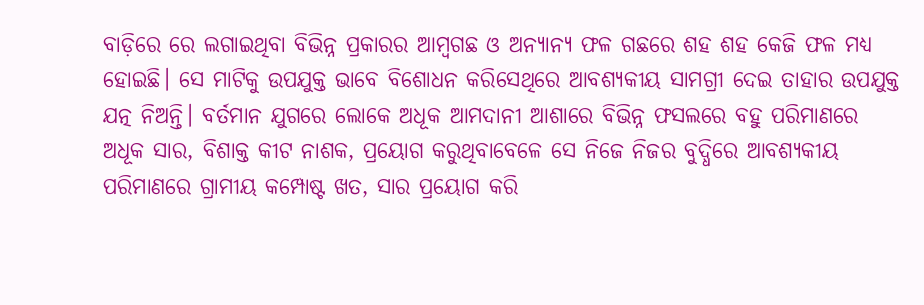ବାଡ଼ିରେ ରେ ଲଗାଇଥିବା ବିଭିନ୍ନ ପ୍ରକାରର ଆମ୍ବଗଛ ଓ ଅନ୍ୟାନ୍ୟ ଫଳ ଗଛରେ ଶହ ଶହ କେଜି ଫଳ ମଧ୍ଯ ହୋଇଛି। ସେ ମାଟିକୁ ଉପଯୁକ୍ତ ଭାବେ ବିଶୋଧନ କରିସେଥିରେ ଆବଶ୍ୟକୀୟ ସାମଗ୍ରୀ ଦେଇ ତାହାର ଉପଯୁକ୍ତ ଯତ୍ନ ନିଅନ୍ତି। ବର୍ତମାନ ଯୁଗରେ ଲୋକେ ଅଧୂକ ଆମଦାନୀ ଆଶାରେ ବିଭିନ୍ନ ଫସଲରେ ବହୁ ପରିମାଣରେ ଅଧୂକ ସାର, ବିଶାକ୍ତ କୀଟ ନାଶକ, ପ୍ରୟୋଗ କରୁଥିବାବେଳେ ସେ ନିଜେ ନିଜର ବୁଦ୍ଧିରେ ଆବଶ୍ୟକୀୟ ପରିମାଣରେ ଗ୍ରାମୀୟ କମ୍ପୋଷ୍ଟ ଖତ, ସାର ପ୍ରୟୋଗ କରି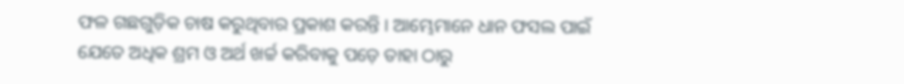ଫଳ ଗଛଗୁଡ଼ିକ ଚାଷ କରୁଥିବାର ପ୍ରକାଶ କରନ୍ତି । ଆମ୍ଭେମାନେ ଧାନ ଫସଲ ପାଇଁ ଯେତେ ଅଧିକ ଶ୍ରମ ଓ ଅର୍ଥ ଖର୍ଚ୍ଚ କରିବାକୁ ପଡ଼େ ତାହା ଠାରୁ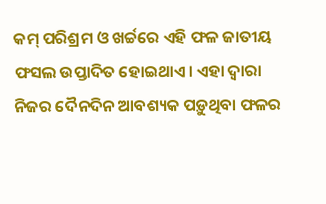କମ୍ ପରିଶ୍ରମ ଓ ଖର୍ଚ୍ଚରେ ଏହି ଫଳ ଜାତୀୟ ଫସଲ ଉପ୍ତାଦିତ ହୋଇଥାଏ। ଏହା ଦ୍ବାରା ନିଜର ଦୈନଦିନ ଆବଶ୍ୟକ ପଡ଼ୁଥିବା ଫଳର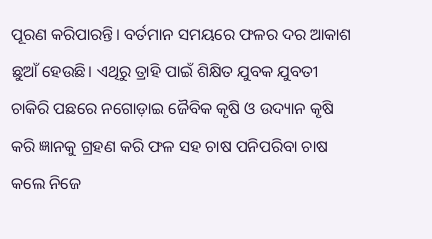ପୂରଣ କରିପାରନ୍ତି। ବର୍ତମାନ ସମୟରେ ଫଳର ଦର ଆକାଶ ଛୁଆଁ ହେଉଛି। ଏଥିରୁ ତ୍ରାହି ପାଇଁ ଶିକ୍ଷିତ ଯୁବକ ଯୁବତୀ ଚାକିରି ପଛରେ ନଗୋଡ଼ାଇ ଜୈବିକ କୃଷି ଓ ଉଦ୍ୟାନ କୃଷି କରି ଜ୍ଞାନକୁ ଗ୍ରହଣ କରି ଫଳ ସହ ଚାଷ ପନିପରିବା ଚାଷ କଲେ ନିଜେ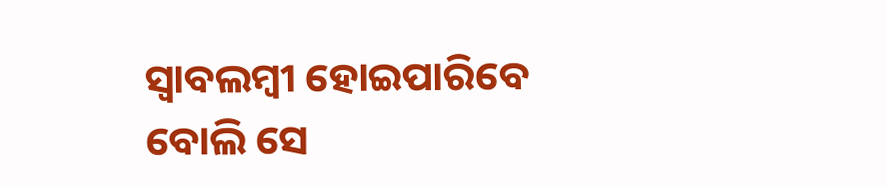ସ୍ବାବଲମ୍ବୀ ହୋଇପାରିବେ ବୋଲି ସେ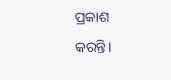ପ୍ରକାଶ କରନ୍ତି।